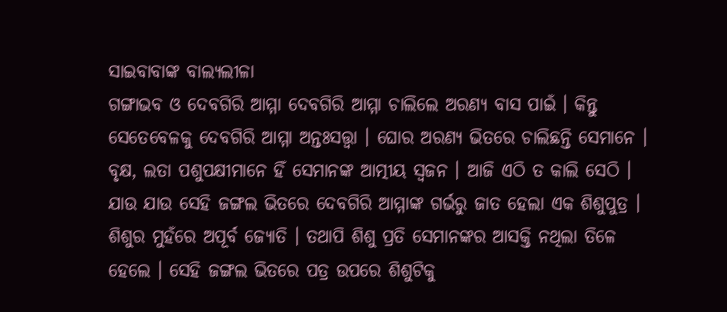ସାଇବାବାଙ୍କ ବାଲ୍ୟଲୀଳା
ଗଙ୍ଗାଭବ ଓ ଦେବଗିରି ଆମ୍ମା ଦେବଗିରି ଆମ୍ମା ଚାଲିଲେ ଅରଣ୍ୟ ବାସ ପାଇଁ । କିନ୍ତୁ ସେତେବେଳକୁ ଦେବଗିରି ଆମ୍ମା ଅନ୍ତଃସତ୍ତ୍ୱା । ଘୋର ଅରଣ୍ୟ ଭିତରେ ଚାଲିଛନ୍ତି ସେମାନେ । ବୃକ୍ଷ, ଲତା ପଶୁପକ୍ଷୀମାନେ ହିଁ ସେମାନଙ୍କ ଆତ୍ମୀୟ ସ୍ୱଜନ । ଆଜି ଏଠି ତ କାଲି ସେଠି । ଯାଉ ଯାଉ ସେହି ଜଙ୍ଗଲ ଭିତରେ ଦେବଗିରି ଆମ୍ମାଙ୍କ ଗର୍ଭରୁ ଜାତ ହେଲା ଏକ ଶିଶୁପୁତ୍ର । ଶିଶୁର ମୁହଁରେ ଅପୂର୍ବ ଜ୍ୟୋତି । ତଥାପି ଶିଶୁ ପ୍ରତି ସେମାନଙ୍କର ଆସକ୍ତି ନଥିଲା ତିଳେ ହେଲେ । ସେହି ଜଙ୍ଗଲ ଭିତରେ ପତ୍ର ଉପରେ ଶିଶୁଟିକୁ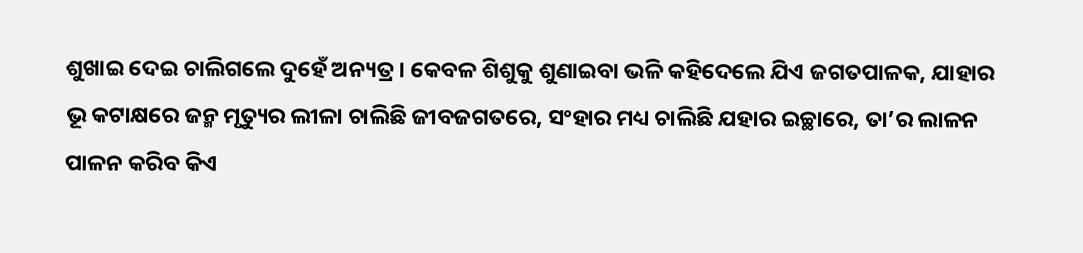ଶୁଖାଇ ଦେଇ ଚାଲିଗଲେ ଦୁହେଁ ଅନ୍ୟତ୍ର । କେବଳ ଶିଶୁକୁ ଶୁଣାଇବା ଭଳି କହିଦେଲେ ଯିଏ ଜଗତପାଳକ, ଯାହାର ଭୂ କଟାକ୍ଷରେ ଜନ୍ମ ମୃତ୍ୟୁର ଲୀଳା ଚାଲିଛି ଜୀବଜଗତରେ, ସଂହାର ମଧ୍ୟ ଚାଲିଛି ଯହାର ଇଚ୍ଛାରେ, ତା’ର ଲାଳନ ପାଳନ କରିବ କିଏ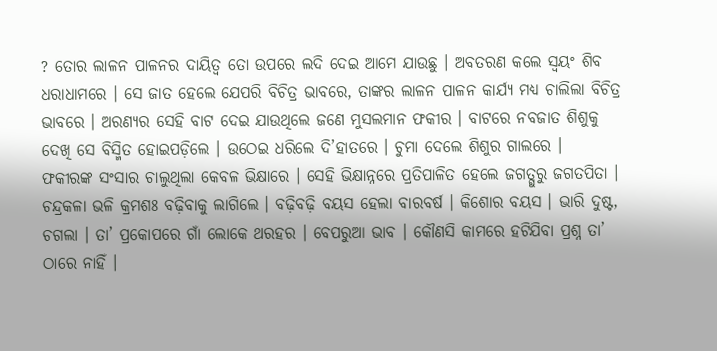? ତୋର ଲାଳନ ପାଳନର ଦାୟିତ୍ୱ ତୋ ଉପରେ ଲଦି ଦେଇ ଆମେ ଯାଉଛୁ । ଅବତରଣ କଲେ ସ୍ୱୟଂ ଶିବ ଧରାଧାମରେ । ସେ ଜାତ ହେଲେ ଯେପରି ବିଚିତ୍ର ଭାବରେ, ତାଙ୍କର ଲାଳନ ପାଳନ କାର୍ଯ୍ୟ ମଧ୍ୟ ଚାଲିଲା ବିଚିତ୍ର ଭାବରେ । ଅରଣ୍ୟର ସେହି ବାଟ ଦେଇ ଯାଉଥିଲେ ଜଣେ ମୁସଲମାନ ଫକୀର । ବାଟରେ ନବଜାତ ଶିଶୁକୁ ଦେଖି ସେ ବିସ୍ମିତ ହୋଇପଡ଼ିଲେ । ଉଠେଇ ଧରିଲେ ଦି’ହାତରେ । ଚୁମା ଦେଲେ ଶିଶୁର ଗାଲରେ ।
ଫକୀରଙ୍କ ସଂସାର ଚାଲୁଥିଲା କେବଳ ଭିକ୍ଷାରେ । ସେହି ଭିକ୍ଷାନ୍ନରେ ପ୍ରତିପାଳିତ ହେଲେ ଜଗତ୍ଗୁରୁ ଜଗତପିତା । ଚନ୍ଦ୍ରକଳା ଭଳି କ୍ରମଶଃ ବଢ଼ିବାକୁ ଲାଗିଲେ । ବଢ଼ିବଢ଼ି ବୟସ ହେଲା ବାରବର୍ଷ । କିଶୋର ବୟସ । ଭାରି ଦୁଷ୍ଟ, ଚଗଲା । ତା’ ପ୍ରକୋପରେ ଗାଁ ଲୋକେ ଥରହର । ବେପରୁଆ ଭାବ । କୌଣସି କାମରେ ହଟିଯିବା ପ୍ରଶ୍ନ ତା’ ଠାରେ ନାହିଁ ।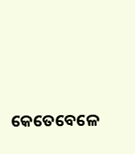କେତେବେଳେ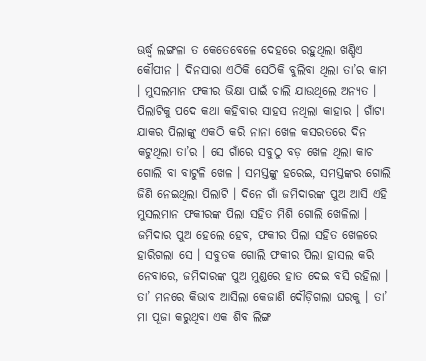ଊର୍ଦ୍ଧ୍ୱ ଲଙ୍ଗଳା ତ କେତେବେଳେ ଦେହରେ ରହୁଥିଲା ଖଣ୍ଡିଏ କୌପୀନ । ଦିନସାରା ଏଠିକି ସେଠିକି ବୁଲିବା ଥିଲା ତା’ର କାମ । ମୁସଲମାନ ଫକୀର ଭିକ୍ଷା ପାଇଁ ଚାଲି ଯାଉଥିଲେ ଅନ୍ୟତ । ପିଲାଟିକୁ ପଦେ କଥା କହିବାର ସାହସ ନଥିଲା କାହାର । ଗାଁଟା ଯାକର ପିଲାଙ୍କୁ ଏକଠି କରି ନାନା ଖେଳ କସରତରେ ଦିନ କଟୁଥିଲା ତା’ର । ସେ ଗାଁରେ ସବୁଠୁ ବଡ଼ ଖେଳ ଥିଲା କାଚ ଗୋଲି ବା ବାଟୁଳି ଖେଳ । ସମସ୍ତଙ୍କୁ ହରେଇ, ସମସ୍ତଙ୍କର ଗୋଲି ଜିଣି ନେଇଥିଲା ପିଲାଟି । ଦିନେ ଗାଁ ଜମିଦାରଙ୍କ ପୁଅ ଆସି ଏହି ମୁସଲମାନ ଫକୀରଙ୍କ ପିଲା ସହିତ ମିଶି ଗୋଲି ଖେଳିଲା । ଜମିଦାର ପୁଅ ହେଲେ ହେବ, ଫକୀର ପିଲା ସହିତ ଖେଳରେ ହାରିଗଲା ସେ । ସବୁତକ ଗୋଲି ଫକୀର ପିଲା ହାସଲ କରି ନେବାରେ, ଜମିଦାରଙ୍କ ପୁଅ ମୁଣ୍ଡରେ ହାତ ଦେଇ ବସି ରହିଲା । ତା’ ମନରେ କିଭାବ ଆସିଲା କେଜାଣି ଦୌଡ଼ିଗଲା ଘରକୁ । ତା’ ମା ପୂଜା କରୁଥିବା ଏକ ଶିବ ଲିଙ୍ଗ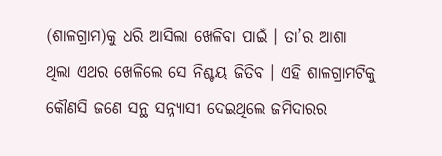(ଶାଳଗ୍ରାମ)କୁ ଧରି ଆସିଲା ଖେଳିବା ପାଇଁ । ତା’ର ଆଶା ଥିଲା ଏଥର ଖେଳିଲେ ସେ ନିଶ୍ଚୟ ଜିତିବ । ଏହି ଶାଳଗ୍ରାମଟିକୁ କୌଣସି ଜଣେ ସନ୍ଥ ସନ୍ନ୍ୟାସୀ ଦେଇଥିଲେ ଜମିଦାରର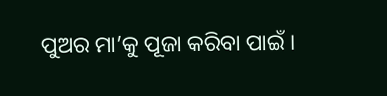ପୁଅର ମା’କୁ ପୂଜା କରିବା ପାଇଁ ।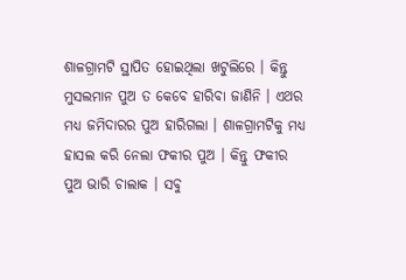ଶାଳଗ୍ରାମଟି ସ୍ଥାପିତ ହୋଇଥିଲା ଖଟୁଲିରେ । କିନ୍ତୁ ମୁସଲମାନ ପୁଅ ତ କେବେ ହାରିବା ଜାଣିନି । ଏଥର ମଧ୍ୟ ଜମିଦାରର ପୁଅ ହାରିଗଲା । ଶାଳଗ୍ରାମଟିକୁ ମଧ୍ୟ ହାସଲ କରି ନେଲା ଫକୀର ପୁଅ । କିନ୍ତୁ ଫକୀର ପୁଅ ଭାରି ଚାଲାକ । ସବୁ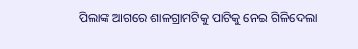ପିଲାଙ୍କ ଆଗରେ ଶାଳଗ୍ରାମଟିକୁ ପାଟିକୁ ନେଇ ଗିଳିଦେଲା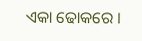ଏକା ଢୋକରେ ।